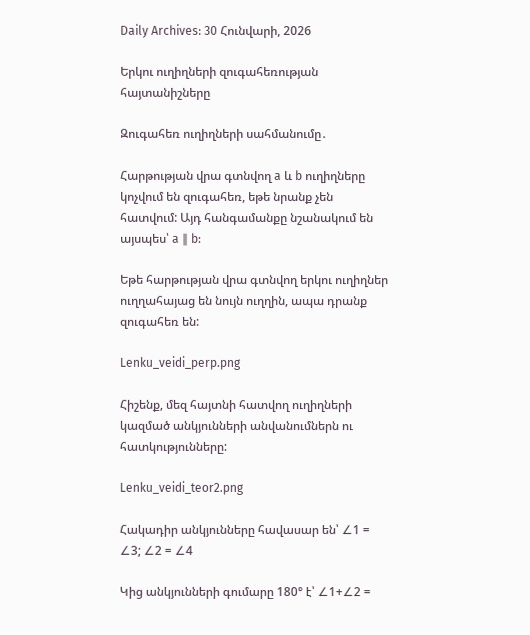Daily Archives: 30 Հունվարի, 2026

Երկու ուղիղների զուգահեռության հայտանիշները

Զուգահեռ ուղիղների սահմանումը․

Հարթության վրա գտնվող a և b ուղիղները կոչվում են զուգահեռ, եթե նրանք չեն հատվում: Այդ հանգամանքը նշանակում են այսպես՝ a ∥ b:

Եթե հարթության վրա գտնվող երկու ուղիղներ ուղղահայաց են նույն ուղղին, ապա դրանք զուգահեռ են:

Lenku_veidi_perp.png

Հիշենք, մեզ հայտնի հատվող ուղիղների կազմած անկյունների անվանումներն ու հատկությունները:

Lenku_veidi_teor2.png

Հակադիր անկյունները հավասար են՝ ∠1 = ∠3; ∠2 = ∠4

Կից անկյունների գումարը 180° է՝ ∠1+∠2 =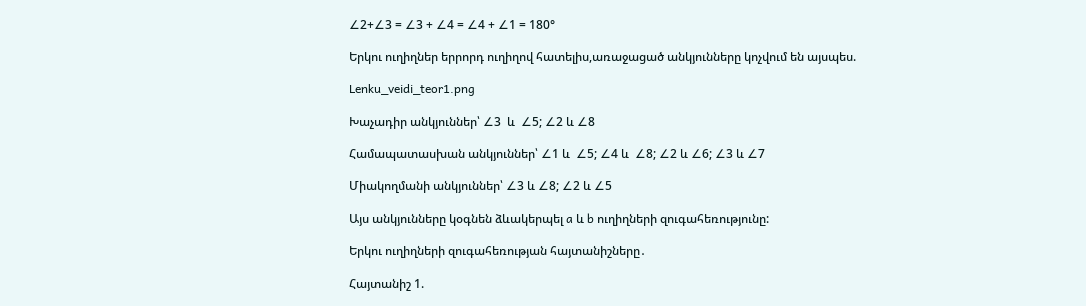∠2+∠3 = ∠3 + ∠4 = ∠4 + ∠1 = 180°

Երկու ուղիղներ երրորդ ուղիղով հատելիս,առաջացած անկյունները կոչվում են այսպես.

Lenku_veidi_teor1.png

Խաչադիր անկյուններ՝ ∠3  և  ∠5; ∠2 և ∠8

Համապատասխան անկյուններ՝ ∠1 և  ∠5; ∠4 և  ∠8; ∠2 և ∠6; ∠3 և ∠7

Միակողմանի անկյուններ՝ ∠3 և ∠8; ∠2 և ∠5

Այս անկյունները կօգնեն ձևակերպել a և b ուղիղների զուգահեռությունը:

Երկու ուղիղների զուգահեռության հայտանիշները․

Հայտանիշ 1.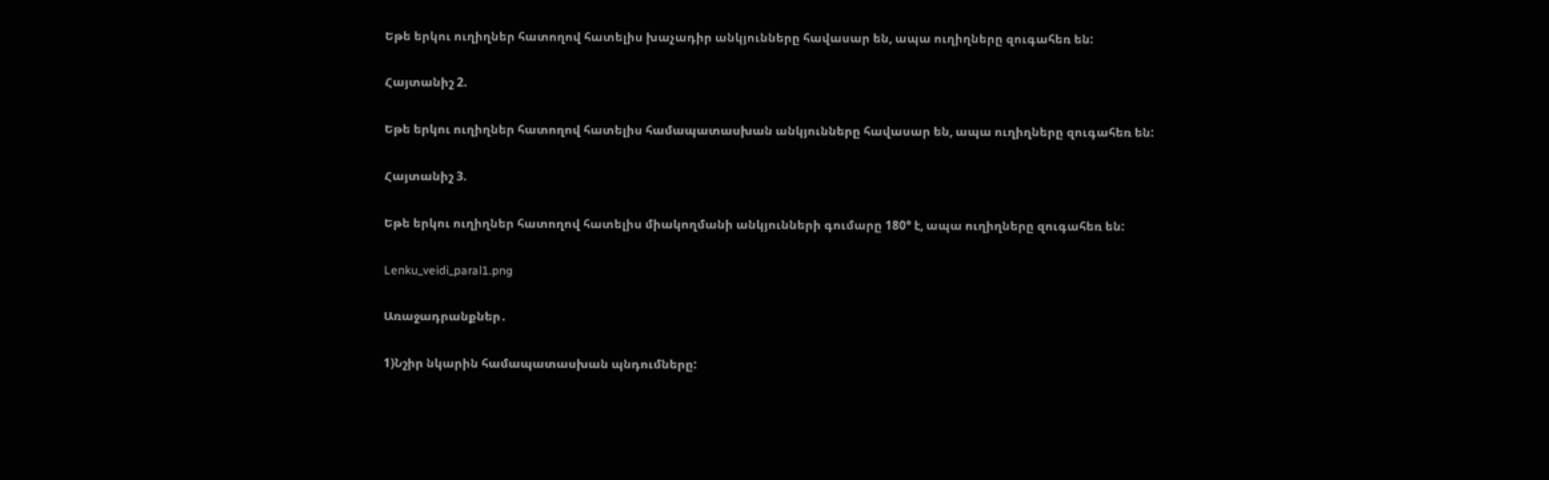Եթե երկու ուղիղներ հատողով հատելիս խաչադիր անկյունները հավասար են, ապա ուղիղները զուգահեռ են:

Հայտանիշ 2.

Եթե երկու ուղիղներ հատողով հատելիս համապատասխան անկյունները հավասար են, ապա ուղիղները զուգահեռ են:

Հայտանիշ 3.

Եթե երկու ուղիղներ հատողով հատելիս միակողմանի անկյունների գումարը 180° է, ապա ուղիղները զուգահեռ են:

Lenku_veidi_paral1.png

Առաջադրանքներ․

1)Նշիր նկարին համապատասխան պնդումները: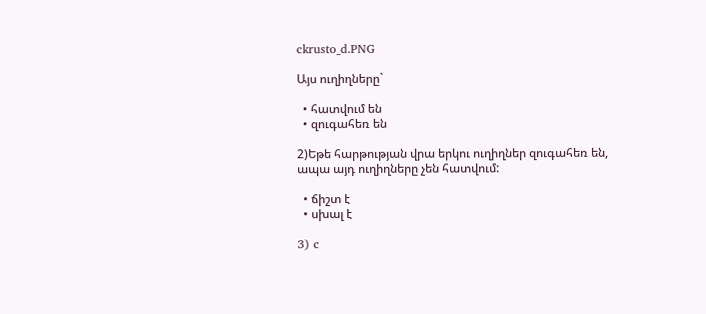ckrusto_d.PNG

Այս ուղիղները`

  • հատվում են
  • զուգահեռ են

2)Եթե հարթության վրա երկու ուղիղներ զուգահեռ են, ապա այդ ուղիղները չեն հատվում:

  • ճիշտ է
  • սխալ է

3) c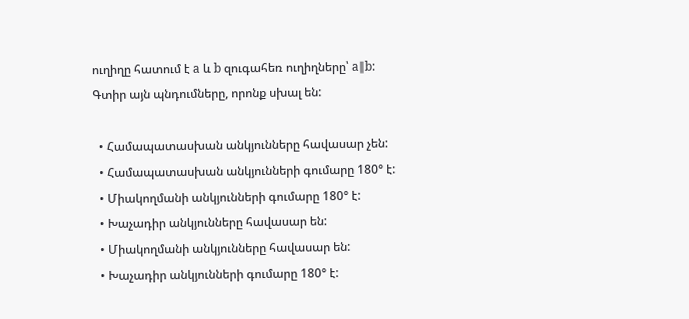ուղիղը հատում է a և b զուգահեռ ուղիղները՝ a∥b:
Գտիր այն պնդումները, որոնք սխալ են:

  • Համապատասխան անկյունները հավասար չեն:
  • Համապատասխան անկյունների գումարը 180° է:
  • Միակողմանի անկյունների գումարը 180° է:
  • Խաչադիր անկյունները հավասար են:
  • Միակողմանի անկյունները հավասար են:
  • Խաչադիր անկյունների գումարը 180° է: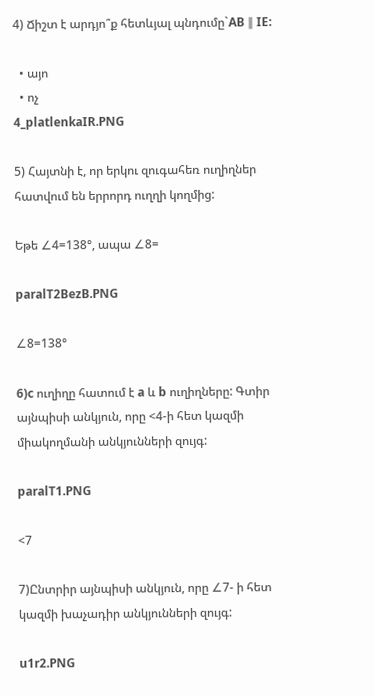4) Ճիշտ է արդյո՞ք հետևյալ պնդումը`AB ∥ IE:

  • այո
  • ոչ
4_platlenkaIR.PNG

5) Հայտնի է, որ երկու զուգահեռ ուղիղներ հատվում են երրորդ ուղղի կողմից:

Եթե ∠4=138°, ապա ∠8=

paralT2BezB.PNG

∠8=138°

6)c ուղիղը հատում է a և b ուղիղները: Գտիր այնպիսի անկյուն, որը <4-ի հետ կազմի միակողմանի անկյունների զույգ:

paralT1.PNG

<7

7)Ընտրիր այնպիսի անկյուն, որը ∠7- ի հետ կազմի խաչադիր անկյունների զույգ:

u1r2.PNG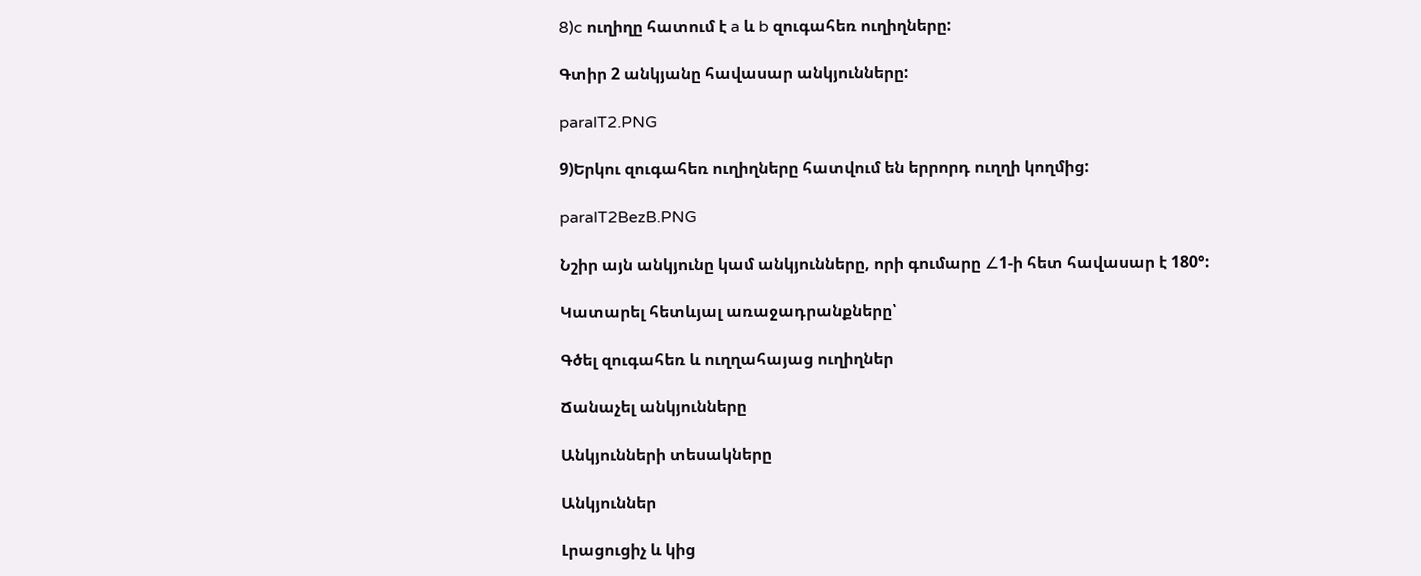8)c ուղիղը հատում է a և b զուգահեռ ուղիղները:

Գտիր 2 անկյանը հավասար անկյունները:

paralT2.PNG

9)Երկու զուգահեռ ուղիղները հատվում են երրորդ ուղղի կողմից:

paralT2BezB.PNG

Նշիր այն անկյունը կամ անկյունները, որի գումարը ∠1-ի հետ հավասար է 180°:

Կատարել հետևյալ առաջադրանքները՝

Գծել զուգահեռ և ուղղահայաց ուղիղներ

Ճանաչել անկյունները

Անկյունների տեսակները

Անկյուններ

Լրացուցիչ և կից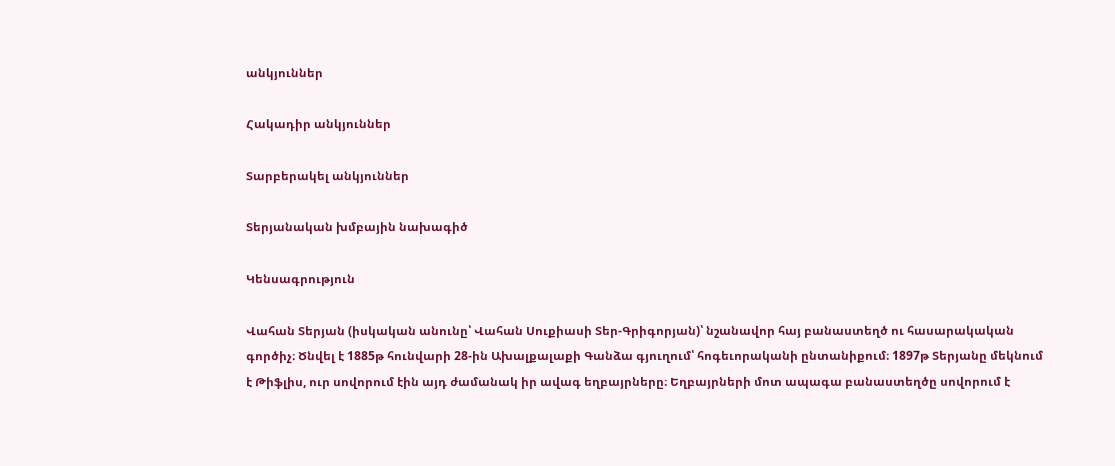անկյուններ

Հակադիր անկյուններ

Տարբերակել անկյուններ

Տերյանական խմբային նախագիծ

Կենսագրություն

Վահան Տերյան (իսկական անունը՝ Վահան Սուքիասի Տեր-Գրիգորյան)՝ նշանավոր հայ բանաստեղծ ու հասարակական գործիչ։ Ծնվել է 1885թ հունվարի 28-ին Ախալքալաքի Գանձա գյուղում՝ հոգեւորականի ընտանիքում։ 1897թ Տերյանը մեկնում է Թիֆլիս, ուր սովորում էին այդ ժամանակ իր ավագ եղբայրները։ Եղբայրների մոտ ապագա բանաստեղծը սովորում է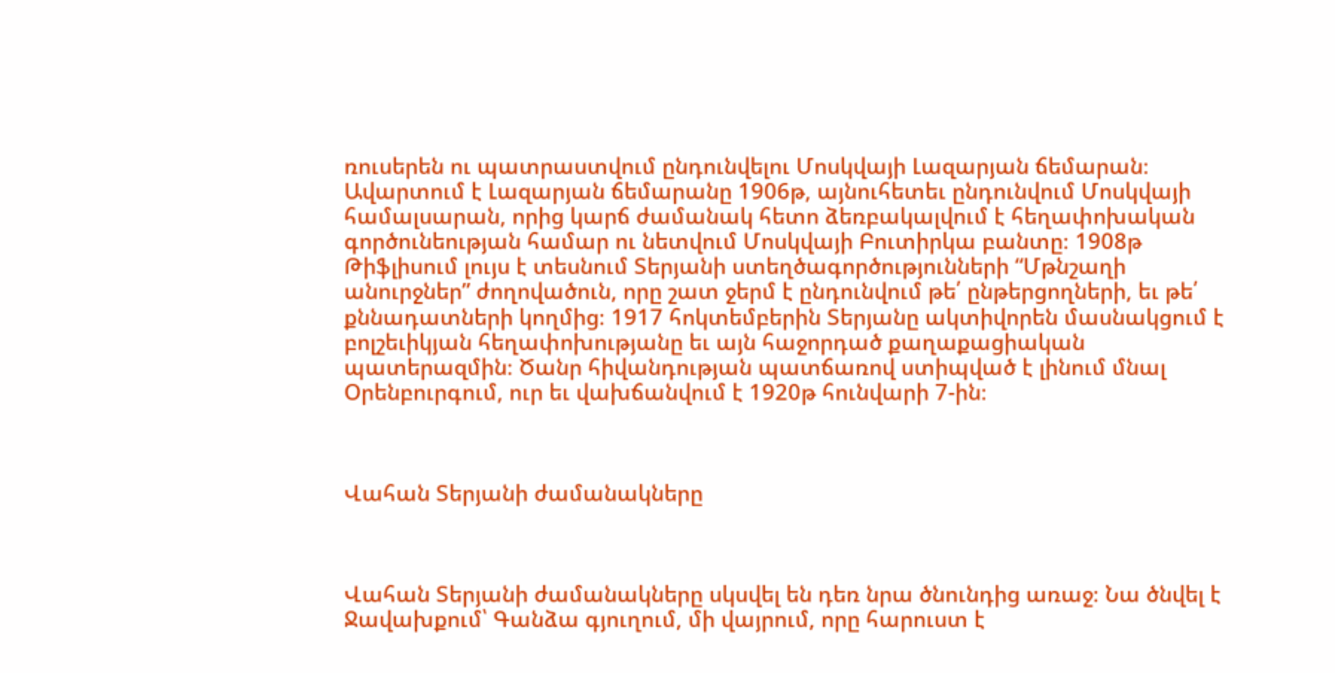ռուսերեն ու պատրաստվում ընդունվելու Մոսկվայի Լազարյան ճեմարան։ Ավարտում է Լազարյան ճեմարանը 1906թ, այնուհետեւ ընդունվում Մոսկվայի համալսարան, որից կարճ ժամանակ հետո ձեռբակալվում է հեղափոխական գործունեության համար ու նետվում Մոսկվայի Բուտիրկա բանտը։ 1908թ Թիֆլիսում լույս է տեսնում Տերյանի ստեղծագործությունների “Մթնշաղի անուրջներ” ժողովածուն, որը շատ ջերմ է ընդունվում թե՛ ընթերցողների, եւ թե՛ քննադատների կողմից։ 1917 հոկտեմբերին Տերյանը ակտիվորեն մասնակցում է բոլշեւիկյան հեղափոխությանը եւ այն հաջորդած քաղաքացիական պատերազմին։ Ծանր հիվանդության պատճառով ստիպված է լինում մնալ Օրենբուրգում, ուր եւ վախճանվում է 1920թ հունվարի 7-ին։



Վահան Տերյանի ժամանակները



Վահան Տերյանի ժամանակները սկսվել են դեռ նրա ծնունդից առաջ։ Նա ծնվել է Ջավախքում՝ Գանձա գյուղում, մի վայրում, որը հարուստ է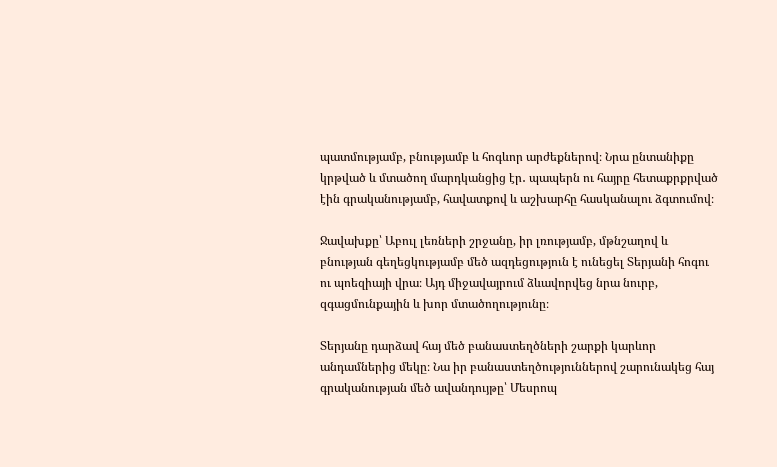պատմությամբ, բնությամբ և հոգևոր արժեքներով։ Նրա ընտանիքը կրթված և մտածող մարդկանցից էր․ պապերն ու հայրը հետաքրքրված էին գրականությամբ, հավատքով և աշխարհը հասկանալու ձգտումով։

Ջավախքը՝ Աբուլ լեռների շրջանը, իր լռությամբ, մթնշաղով և բնության գեղեցկությամբ մեծ ազդեցություն է ունեցել Տերյանի հոգու ու պոեզիայի վրա։ Այդ միջավայրում ձևավորվեց նրա նուրբ, զգացմունքային և խոր մտածողությունը։

Տերյանը դարձավ հայ մեծ բանաստեղծների շարքի կարևոր անդամներից մեկը։ Նա իր բանաստեղծություններով շարունակեց հայ գրականության մեծ ավանդույթը՝ Մեսրոպ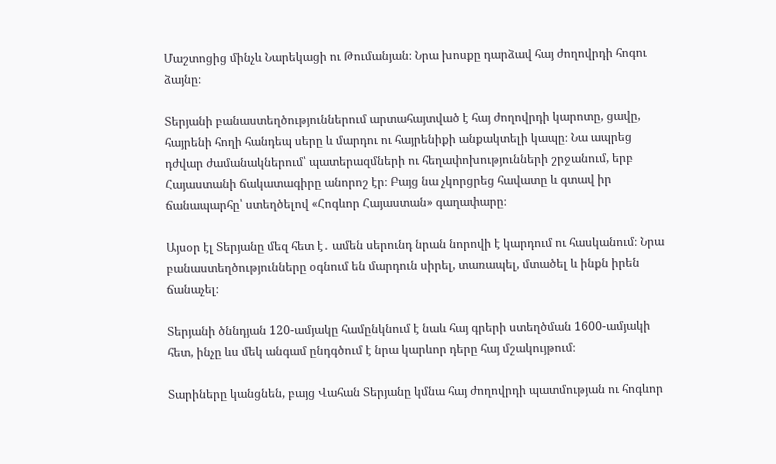Մաշտոցից մինչև Նարեկացի ու Թումանյան։ Նրա խոսքը դարձավ հայ ժողովրդի հոգու ձայնը։

Տերյանի բանաստեղծություններում արտահայտված է հայ ժողովրդի կարոտը, ցավը, հայրենի հողի հանդեպ սերը և մարդու ու հայրենիքի անքակտելի կապը։ Նա ապրեց դժվար ժամանակներում՝ պատերազմների ու հեղափոխությունների շրջանում, երբ Հայաստանի ճակատագիրը անորոշ էր։ Բայց նա չկորցրեց հավատը և գտավ իր ճանապարհը՝ ստեղծելով «Հոգևոր Հայաստան» գաղափարը։

Այսօր էլ Տերյանը մեզ հետ է․ ամեն սերունդ նրան նորովի է կարդում ու հասկանում։ Նրա բանաստեղծությունները օգնում են մարդուն սիրել, տառապել, մտածել և ինքն իրեն ճանաչել։

Տերյանի ծննդյան 120-ամյակը համընկնում է նաև հայ գրերի ստեղծման 1600-ամյակի հետ, ինչը ևս մեկ անգամ ընդգծում է նրա կարևոր դերը հայ մշակույթում։

Տարիները կանցնեն, բայց Վահան Տերյանը կմնա հայ ժողովրդի պատմության ու հոգևոր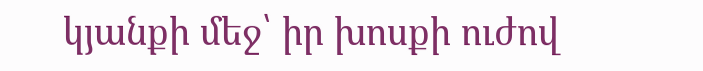կյանքի մեջ՝ իր խոսքի ուժով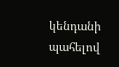կենդանի պահելով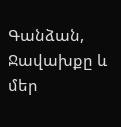Գանձան, Ջավախքը և մեր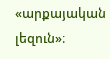«արքայական լեզուն»։